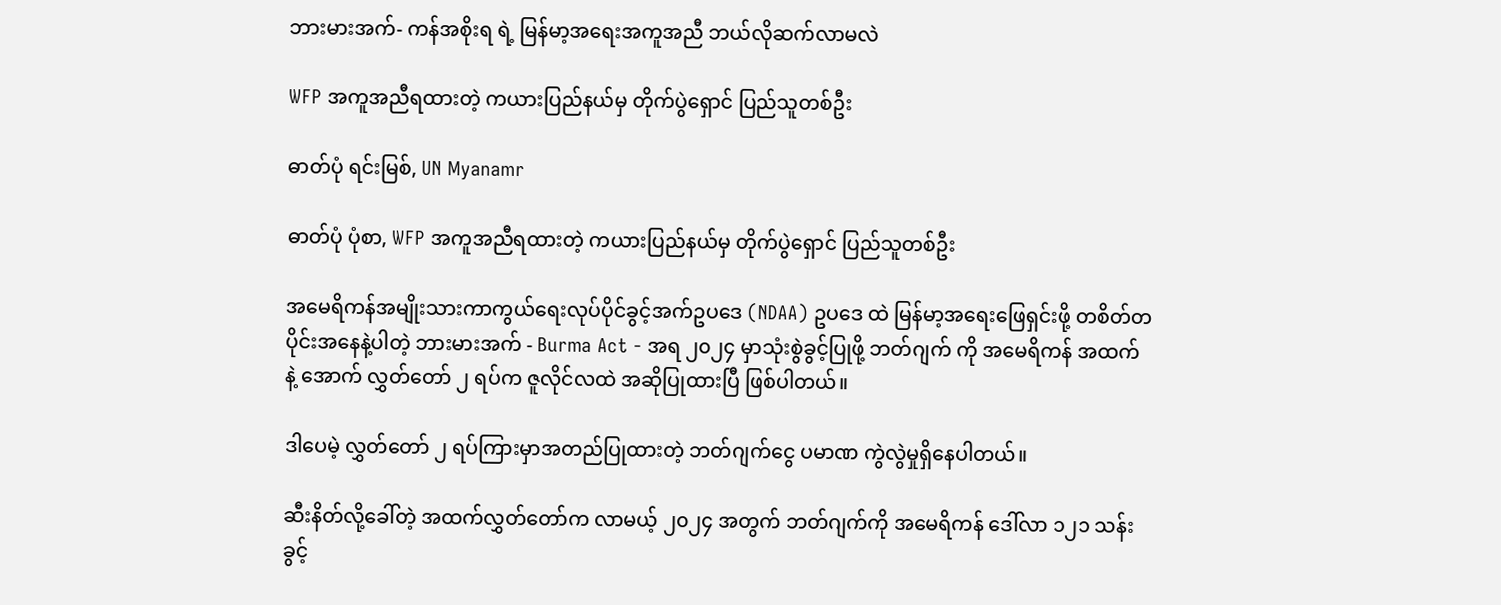ဘားမားအက်- ကန်အစိုးရ ရဲ့ မြန်မာ့အရေးအကူအညီ ဘယ်လိုဆက်လာမလဲ

WFP အကူအညီရထားတဲ့ ကယားပြည်နယ်မှ တိုက်ပွဲရှောင် ပြည်သူတစ်ဦး

ဓာတ်ပုံ ရင်းမြစ်, UN Myanamr

ဓာတ်ပုံ ပုံစာ, WFP အကူအညီရထားတဲ့ ကယားပြည်နယ်မှ တိုက်ပွဲရှောင် ပြည်သူတစ်ဦး

အမေရိကန်အမျိုးသားကာကွယ်ရေးလုပ်ပိုင်ခွင့်အက်ဥပဒေ (NDAA) ဥပဒေ ထဲ မြန်မာ့အရေးဖြေရှင်းဖို့ တစိတ်တပိုင်းအနေနဲ့ပါတဲ့ ဘားမားအက် - Burma Act - အရ ၂၀၂၄ မှာသုံးစွဲခွင့်ပြုဖို့ ဘတ်ဂျက် ကို အမေရိကန် အထက် နဲ့ အောက် လွှတ်တော် ၂ ရပ်က ဇူလိုင်လထဲ အဆိုပြုထားပြီ ဖြစ်ပါတယ်။

ဒါပေမဲ့ လွှတ်တော် ၂ ရပ်ကြားမှာအတည်ပြုထားတဲ့ ဘတ်ဂျက်ငွေ ပမာဏ ကွဲလွဲမှုရှိနေပါတယ်။

ဆီးနိတ်လို့ခေါ်တဲ့ အထက်လွှတ်တော်က လာမယ့် ၂၀၂၄ အတွက် ဘတ်ဂျက်ကို အမေရိကန် ဒေါ်လာ ၁၂၁ သန်း ခွင့်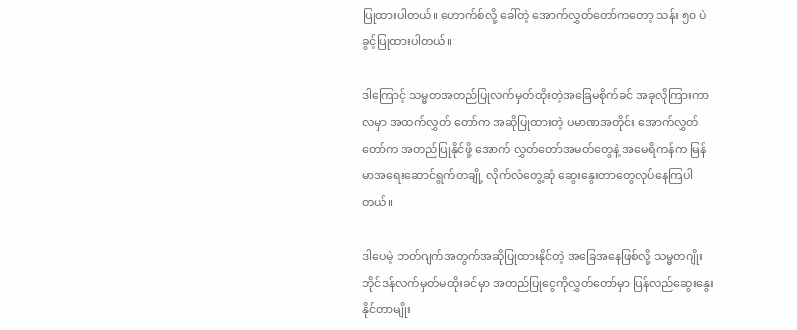ပြုထားပါတယ်။ ဟောက်စ်လို့ ခေါ်တဲ့ အောက်လွှတ်တော်ကတော့ သန်း ၅၀ ပဲ ခွင့်ပြုထားပါတယ်။

ဒါကြောင့် သမ္မတအတည်ပြုလက်မှတ်ထိုးတဲ့အခြေမစိုက်ခင် အခုလိုကြားကာလမှာ အထက်လွှတ် တော်က အဆိုပြုထားတဲ့ ပမာဏအတိုင်း အောက်လွှတ်တော်က အတည်ပြုနိုင်ဖို့ အောက် လွှတ်တော်အမတ်တွေနဲ့ အမေရိကန်က မြန်မာအရေး‌ဆောင်ရွက်တချို့ လိုက်လံတွေ့ဆုံ ဆွေးနွေးတာတွေလုပ်နေကြပါတယ်။

ဒါပေမဲ့ ဘတ်ဂျက်အတွက်အဆိုပြုထားနိုင်တဲ့ အခြေအနေဖြစ်လို့ သမ္မတဂျိုးဘိုင်ဒန်လက်မှတ်မထိုးခင်မှာ အတည်ပြုငွေကိုလွှတ်တော်မှာ ပြန်လည်ဆွေးနွေးနိုင်တာမျိုး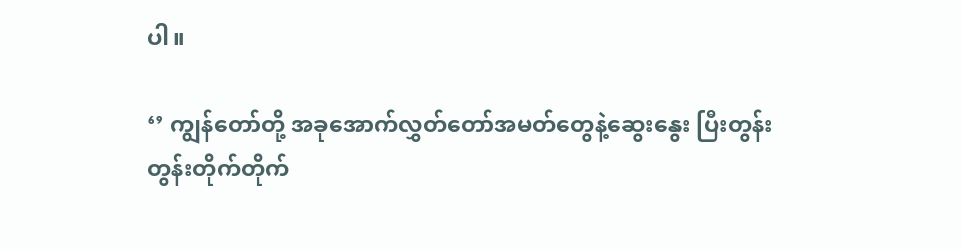ပါ။

‘’ ကျွန်တော်တို့ အခုအောက်လွှတ်တော်အမတ်တွေနဲ့ဆွေးနွေး ပြီးတွန်းတွန်းတိုက်တိုက်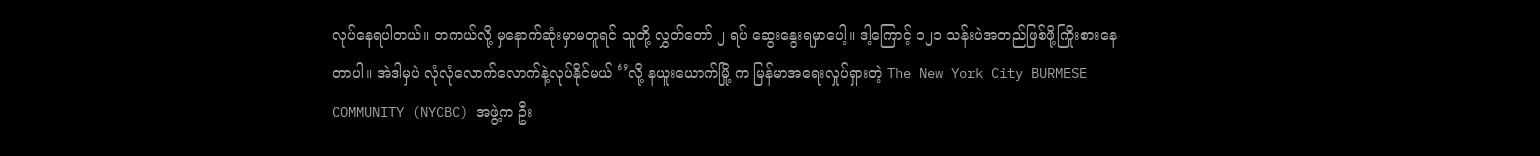လုပ်နေရပါတယ်။ တကယ်လို့ မှနောက်ဆုံးမှာမတူရင် သူတို့ လွှတ်တော် ၂ ရပ် ဆွေးနွေးရမှာပေါ့။ ဒါ့ကြောင့် ၁၂၁ သန်းပဲအတည်ဖြစ်ဖို့ကြိုးစားနေတာပါ။ အဲဒါမှပဲ လုံလုံလောက်လောက်နဲ့လုပ်နိုင်မယ် ‘’လို့ နယူးယောက်မြို့ က မြန်မာအရေးလှုပ်ရှားတဲ့ The New York City BURMESE COMMUNITY (NYCBC) အဖွဲ့က ဦး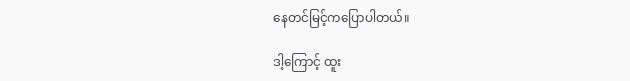နေတင်မြင့်ကပြောပါတယ်။

ဒါ့ကြောင့် ထူး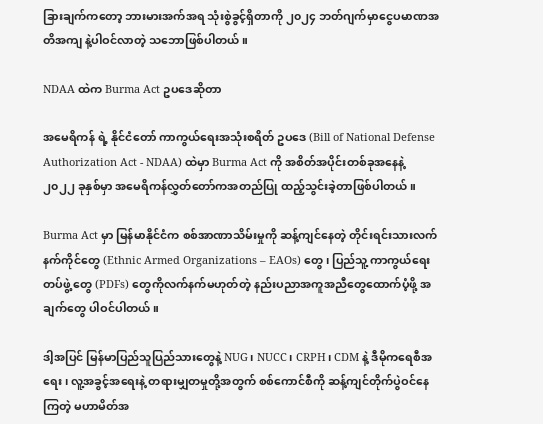ခြားချက်ကတော့ ဘားမားအက်အရ သုံးစွဲခွင့်ရှိတာကို ၂၀၂၄ ဘတ်ဂျက်မှာငွေပမာဏအတိအကျ နဲ့ပါဝင်လာတဲ့ သဘောဖြစ်ပါတယ်။

NDAA ထဲက Burma Act ဥပဒေဆိုတာ

အမေရိကန် ရဲ့ နိုင်ငံတော် ကာကွယ်ရေးအသုံးစရိတ် ဥပဒေ (Bill of National Defense Authorization Act - NDAA) ထဲမှာ Burma Act ကို အစိတ်အပိုင်းတစ်ခုအနေနဲ့ ၂၀၂၂ ခုနှစ်မှာ အမေရိကန်လွှတ်တော်ကအတည်ပြု ထည့်သွင်းခဲ့တာဖြစ်ပါတယ်။

Burma Act မှာ မြန်မာနိုင်ငံက စစ်အာဏာသိမ်းမှုကို ဆန့်ကျင်နေတဲ့ တိုင်းရင်းသားလက်နက်ကိုင်တွေ (Ethnic Armed Organizations – EAOs) တွေ ၊ ပြည်သူ့ ကာကွယ်ရေးတပ်ဖွဲ့ တွေ (PDFs) တွေကိုလက်နက်မဟုတ်တဲ့ နည်းပညာအကူအညီတွေထောက်ပံ့ဖို့ အချက်တွေ ပါဝင်ပါတယ်။

ဒါ့အပြင် မြန်မာပြည်သူပြည်သားတွေနဲ့ NUG၊ NUCC၊ CRPH၊ CDM နဲ့ ဒီမိုကရေစီအရေး၊ လူ့အခွင့်အရေးနဲ့ တရားမျှတမှုတို့အတွက် စစ်ကောင်စီကို ဆန့်ကျင်တိုက်ပွဲဝင်နေကြတဲ့ မဟာမိတ်အ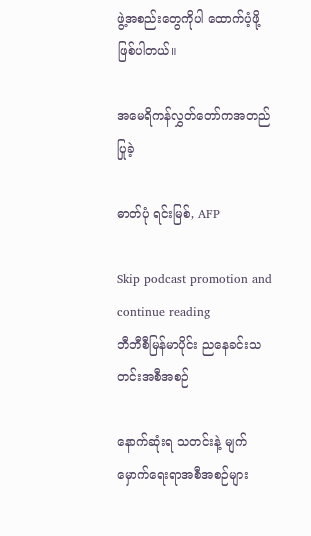ဖွဲ့အစည်းတွေကိုပါ ထောက်ပံ့ဖို့ ဖြစ်ပါတယ်။

အမေရိကန်လွှတ်တော်ကအတည်ပြုခဲ့

ဓာတ်ပုံ ရင်းမြစ်, AFP

Skip podcast promotion and continue reading
ဘီဘီစီမြန်မာပိုင်း ညနေခင်းသတင်းအစီအစဉ်

နောက်ဆုံးရ သတင်းနဲ့ မျက်မှောက်ရေးရာအစီအစဉ်များ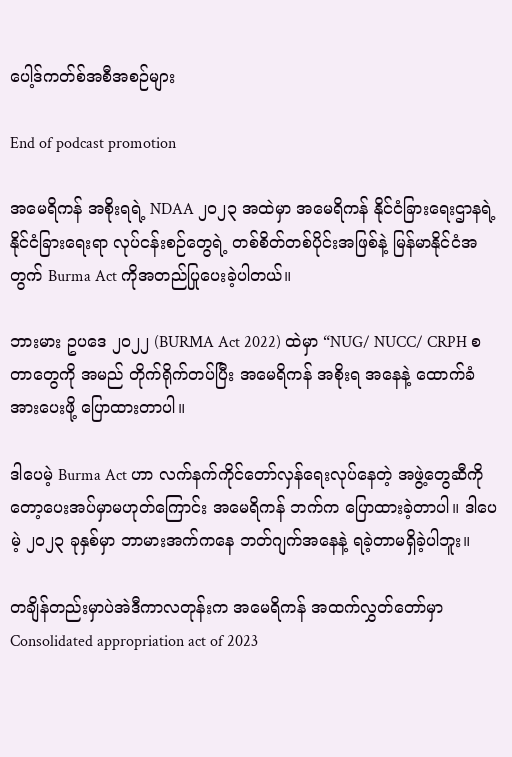ပေါ့ဒ်ကတ်စ်အစီအစဉ်များ

End of podcast promotion

အမေရိကန် အစိုးရရဲ့ NDAA ၂၀၂၃ အထဲမှာ အမေရိကန် နိုင်ငံခြားရေးဌာနရဲ့ နိုင်ငံခြားရေးရာ လုပ်ငန်းစဉ်တွေရဲ့ တစ်စိတ်တစ်ပိုင်းအဖြစ်နဲ့ မြန်မာနိုင်ငံအတွက် Burma Act ကိုအတည်ပြုပေးခဲ့ပါတယ်။

ဘားမား ဥပဒေ ၂၀၂၂ (BURMA Act 2022) ထဲမှာ “NUG/ NUCC/ CRPH စတာတွေကို အမည် တိုက်ရိုက်တပ်ပြီး အမေရိကန် အစိုးရ အနေနဲ့ ထောက်ခံ အားပေးဖို့ ပြောထားတာပါ။

ဒါပေမဲ့ Burma Act ဟာ လက်နက်ကိုင်တော်လှန်ရေးလုပ်နေတဲ့ အဖွဲ့တွေဆီကိုတော့ပေးအပ်မှာမဟုတ်ကြောင်း အမေရိကန် ဘက်က ပြောထားခဲ့တာပါ။ ဒါပေမဲ့ ၂၀၂၃ ခုနှစ်မှာ ဘာမားအက်ကနေ ‌ဘတ်ဂျက်အနေနဲ့ ရခဲ့တာမရှိခဲ့ပါဘူး။

တချိန်တည်းမှာပဲအဲဒီကာလတုန်းက အမေရိကန် အထက်လွှတ်တော်မှာ Consolidated appropriation act of 2023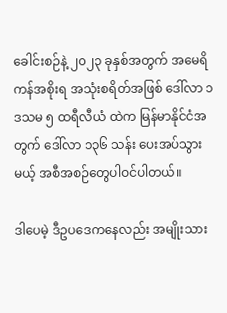ခေါင်းစဉ်နဲ့ ၂၀၂၃ ခုနှစ်အတွက် အမေရိကန်အစိုးရ အသုံးစရိတ်အဖြစ် ဒေါ်လာ ၁ ဒသမ ၅ ထရီလီယံ ထဲက မြန်မာနိုင်ငံအတွက် ဒေါ်လာ ၁၃၆ သန်း ပေးအပ်သွားမယ့် အစီအစဉ်တွေပါဝင်ပါတယ်။

ဒါပေမဲ့ ဒီဥပဒေကနေလည်း အမျိုးသား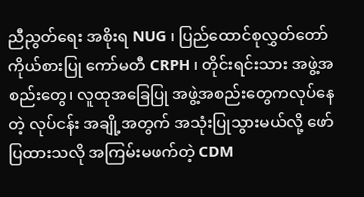ညီညွတ်ရေး အစိုးရ NUG ၊ ပြည်ထောင်စုလွှတ်တော်ကိုယ်စားပြု ကော်မတီ CRPH ၊ တိုင်းရင်းသား အဖွဲ့အစည်းတွေ၊ လူထုအခြေပြု အဖွဲ့အစည်းတွေကလုပ်နေတဲ့ လုပ်ငန်း အချို့အတွက် အသုံးပြုသွားမယ်လို့ ဖော်ပြထားသလို အကြမ်းမဖက်တဲ့ CDM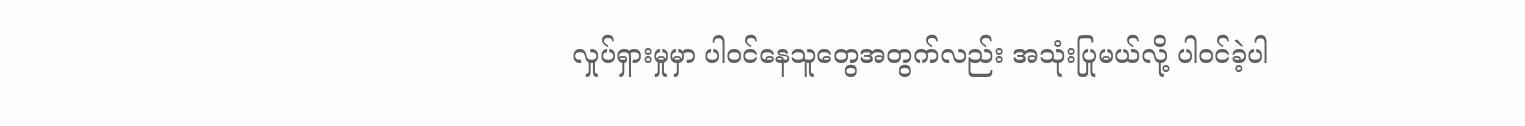လှုပ်ရှားမှုမှာ ပါဝင်နေသူတွေအတွက်လည်း အသုံးပြုမယ်လို့ ပါဝင်ခဲ့ပါ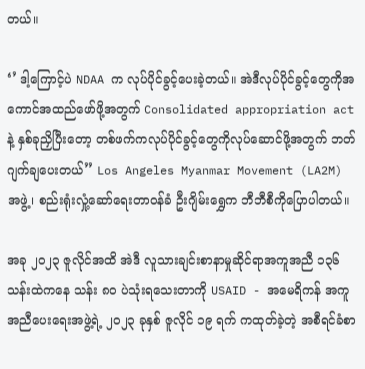တယ်။

‘’ ဒါ့ကြောင့်ပဲ NDAA က လုပ်ပိုင်ခွင့်ပေးခဲ့တယ်။ အဲဒီလုပ်ပိုင်ခွင့်တွေကိုအကောင်အထည်ဖော်ဖို့အတွက် Consolidated appropriation act နဲ့ နှစ်ခုညှိပြီးတော့ တစ်ဖက်ကလုပ်ပိုင်ခွင့်တွေကိုလုပ်ဆောင်ဖို့အတွက် ဘတ်ဂျက်ချပေးတယ်’’ Los Angeles Myanmar Movement (LA2M) အဖွဲ့၊ စည်းရုံးလှုံ့ဆော်ရေးတာဝန်ခံ ဦးဂျိမ်းရွှေက ဘီဘီစီကိုပြောပါတယ်။

အခု ၂၀၂၃ ဇူလိုင်အထိ အဲဒီ လူသားချင်းစာနာမှုဆိုင်ရာအကူအညီ ၁၃၆ သန်းထဲကနေ သန်း ၈၀ ပဲသုံးရသေးတာကို USAID - အမေရိကန် အကူအညီပေးရေးအဖွဲ့ရဲ့ ၂၀၂၃ ခုနှစ် ဇူလိုင် ၁၉ ရက် ကထုတ်ခဲ့တဲ့ အစီရင်ခံစာ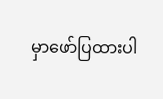မှာဖော်ပြထားပါ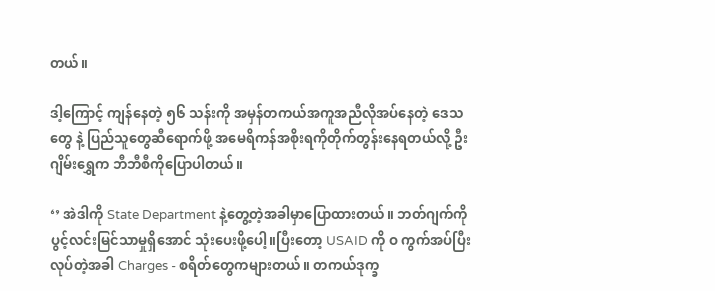တယ်။

ဒါ့ကြောင့် ကျန်နေတဲ့ ၅၆ သန်းကို အမှန်တကယ်အကူအညီလိုအပ်နေတဲ့ ဒေသတွေ နဲ့ ပြည်သူတွေဆီရောက်ဖို့ အမေရိကန်အစိုးရကိုတိုက်တွန်းနေရတယ်လို့ ဦးဂျိမ်းရွှေက ဘီဘီစီကိုပြောပါတယ်။

‘’ အဲဒါကို State Department နဲ့တွေ့တဲ့အခါမှာပြောထားတယ်။ ဘတ်ဂျက်ကိုပွင့်လင်းမြင်သာမှုရှိအောင် သုံးပေးဖို့ပေါ့။ပြီးတော့ USAID ကို ဝ ကွက်အပ်ပြီးလုပ်တဲ့အခါ Charges - စရိတ်တွေကများတယ်။ တကယ်ဒုက္ခ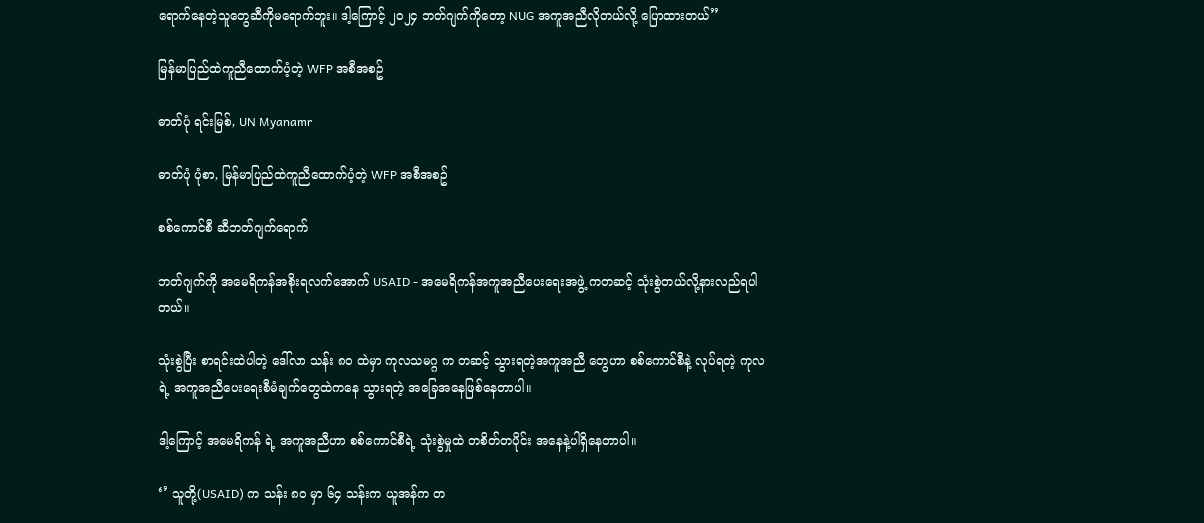ရောက်နေတဲ့သူတွေဆီကိုမရောက်ဘူး။ ဒါ့ကြောင့် ၂၀၂၄ ဘတ်ဂျက်ကိုတော့ NUG အကူအညီလိုတယ်လို့ ပြောထားတယ်’’

မြန်မာပြည်ထဲကူညီထောက်ပံ့တဲ့ WFP အစီအစဥ်

ဓာတ်ပုံ ရင်းမြစ်, UN Myanamr

ဓာတ်ပုံ ပုံစာ, မြန်မာပြည်ထဲကူညီထောက်ပံ့တဲ့ WFP အစီအစဥ်

စစ်ကောင်စီ ဆီဘတ်ဂျက်ရောက်

ဘတ်ဂျက်ကို အမေရိကန်အစိုးရလက်အောက် USAID - အမေရိကန်အကူအညီပေးရေးအဖွဲ့ ကတဆင့် သုံးစွဲတယ်လို့နားလည်ရပါတယ်။

သုံးစွဲပြီး စာရင်းထဲပါတဲ့ ဒေါ်လာ သန်း ၈၀ ထဲမှာ ကုလသမဂ္ဂ က တဆင့် သွားရတဲ့အကူအညီ‌‌ တွေဟာ စစ်ကောင်စီနဲ့ လုပ်ရတဲ့ ကုလရဲ့ အကူအညီပေးရေးစီမံချက်တွေထဲကနေ သွားရတဲ့ အခြေအနေဖြစ်နေတာပါ။

ဒါ့ကြောင့် အမေရိကန် ရဲ့ အကူအညီဟာ စစ်ကောင်စီရဲ့ သုံးစွဲမှုထဲ တစိတ်တပိုင်း အနေနဲ့ပါရှိနေတာပါ။

‘’ သူတို့(USAID) က သန်း ၈၀ မှာ ၆၄ သန်းက ယူအန်က တ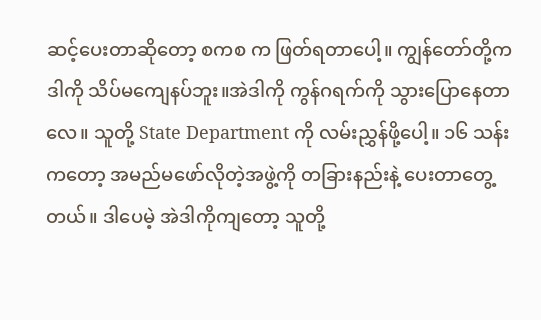ဆင့်ပေးတာဆိုတော့ စကစ က ဖြတ်ရတာပေါ့။ ကျွန်တော်တို့က ဒါကို သိပ်မကျေနပ်ဘူး။အဲဒါကို ကွန်ဂရက်ကို သွားပြောနေတာလေ။ သူတို့ State Department ကို လမ်းညွှန်ဖို့ပေါ့။ ၁၆ သန်းကတော့ အမည်မဖော်လိုတဲ့အဖွဲ့ကို တခြားနည်းနဲ့ ပေးတာတွေ့တယ်။ ဒါပေမဲ့ အဲဒါကိုကျတော့ သူတို့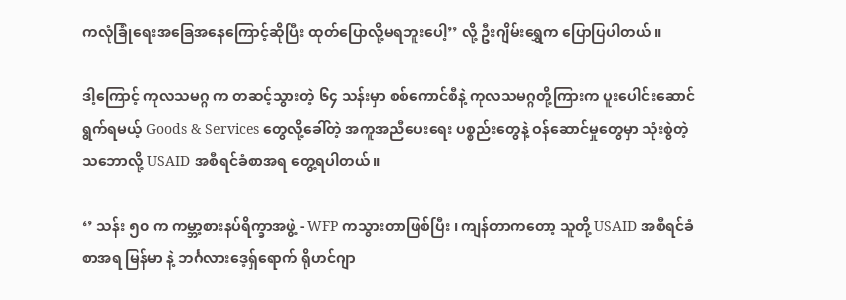ကလုံခြုံရေးအခြေအနေကြောင့်ဆိုပြီး ထုတ်ပြောလို့မရဘူးပေါ့’’ လို့ ဦးဂျိမ်းရွှေက ပြောပြပါတယ်။

ဒါ့ကြောင့် ကုလသမဂ္ဂ က တဆင့်သွားတဲ့ ၆၄ သန်းမှာ စစ်ကောင်စီနဲ့ ကုလသမဂ္ဂတို့ကြားက ပူးပေါင်းဆောင်ရွက်ရမယ့် Goods & Services တွေလို့ခေါ်တဲ့ အကူအညီပေးရေး ပစ္စည်းတွေနဲ့ ဝန်ဆောင်မှုတွေမှာ သုံးစွဲတဲ့သဘောလို့ USAID အစီရင်ခံစာအရ တွေ့ရပါတယ်။

‘’ သန်း ၅၀ က ကမ္ဘာ့စားနပ်ရိက္ခာအဖွဲ့ - WFP ကသွားတာဖြစ်ပြီး ၊ ကျန်တာကတော့ သူတို့ USAID အစီရင်ခံစာအရ မြန်မာ နဲ့ ဘင်္ဂလားဒေ့ရှ်‌ရောက် ရိုဟင်ဂျာ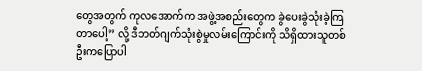တွေအတွက် ကုလအောက်က အဖွဲ့အစည်းတွေက ခွဲပေးခွဲသုံးခဲ့ကြတာပေါ့’’ လို့ ဒီဘတ်ဂျက်သုံးစွဲမှုလမ်းကြောင်းကို သိရှိထားသူတစ်ဦးကပြောပါ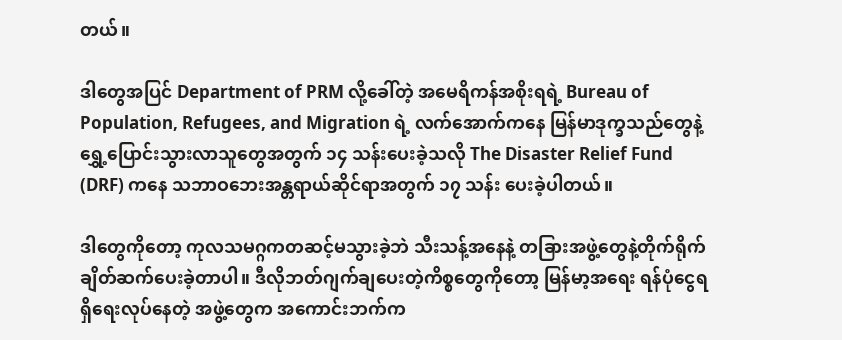တယ်။

ဒါတွေအပြင် Department of PRM လို့ခေါ်တဲ့ အမေရိကန်အစိုးရရဲ့ Bureau of Population, Refugees, and Migration ရဲ့ လက်အောက်ကနေ မြန်မာဒုက္ခသည်တွေနဲ့ ရွှေ့ပြောင်းသွားလာသူတွေအတွက် ၁၄ သန်းပေးခဲ့သလို The Disaster Relief Fund (DRF) ကနေ သဘာဝဘေးအန္တရာယ်ဆိုင်ရာအတွက် ၁၇ သန်း ပေးခဲ့ပါတယ်။

ဒါတွေကိုတော့ ကုလသမဂ္ဂကတဆင့်မသွားခဲ့ဘဲ သီးသန့်အနေနဲ့ တခြားအဖွဲ့တွေနဲ့တိုက်ရိုက်ချိတ်ဆက်ပေးခဲ့တာပါ။ ဒီလိုဘတ်ဂျက်ချပေးတဲ့ကိစ္စတွေကိုတော့ မြန်မာ့အရေး ရန်ပုံငွေရရှိရေးလုပ်နေတဲ့ အဖွဲ့တွေက အကောင်းဘက်က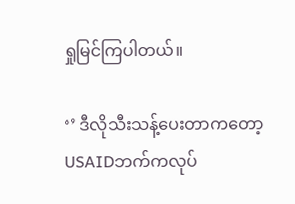ရှုမြင်ကြပါတယ်။

‘’ ဒီလိုသီးသန့်ပေးတာကတော့ USAIDဘက်ကလုပ်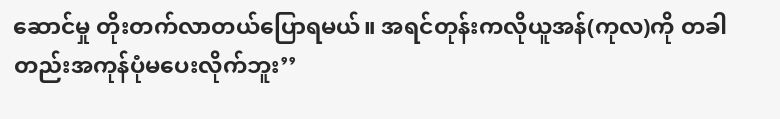ဆောင်မှု တိုးတက်လာတယ်ပြောရမယ်။ အရင်တုန်းကလိုယူအန်(ကုလ)ကို တခါတည်းအကုန်ပုံမပေးလိုက်ဘူး’’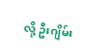လို့ ဦးဂျိမ်း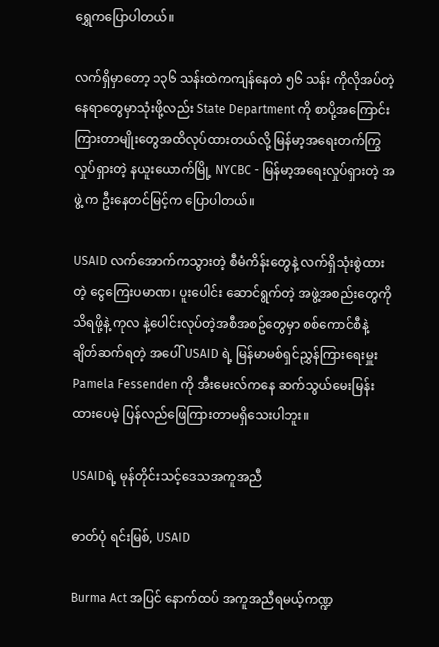ရွှေကပြောပါတယ်။

လက်ရှိမှာတော့ ၁၃၆ သန်းထဲကကျန်နေတဲ ၅၆ သန်း ကိုလိုအပ်တဲ့ နေရာတွေမှာသုံးဖို့လည်း State Department ကို စာပို့အကြောင်းကြားတာမျိုးတွေအထိလုပ်ထားတယ်လို့ မြန်မာ့အရေးတက်ကြွလှုပ်ရှားတဲ့ နယူးယောက်မြို့ NYCBC - မြန်မာ့အရေးလှုပ်ရှားတဲ့ အဖွဲ့ က ဦးနေတင်မြင့်က ပြောပါတယ်။

USAID လက်အောက်ကသွားတဲ့ စီမံကိန်းတွေနဲ့ လက်ရှိသုံးစွဲထားတဲ့ ငွေကြေးပမာဏ၊ ပူးပေါင်း ဆောင်ရွက်တဲ့ အဖွဲ့အစည်းတွေကိုသိရဖို့နဲ့ ကုလ နဲ့ပေါင်းလုပ်တဲ့အစီအစဥ်တွေမှာ စစ်ကောင်စီနဲ့ ချိတ်ဆက်ရတဲ့ အပေါ် USAID ရဲ့ မြန်မာမစ်ရှင်ညွှန်ကြားရေးမှူး Pamela Fessenden ကို အီးမေးလ်ကနေ ဆက်သွယ်မေးမြန်းထားပေမဲ့ ပြန်လည်ဖြေကြားတာမရှိသေးပါဘူး။

USAIDရဲ့ မုန်တိုင်းသင့်ဒေသအကူအညီ

ဓာတ်ပုံ ရင်းမြစ်, USAID

Burma Act အပြင် နောက်ထပ် အကူအညီရမယ့်ကဏ္ဍ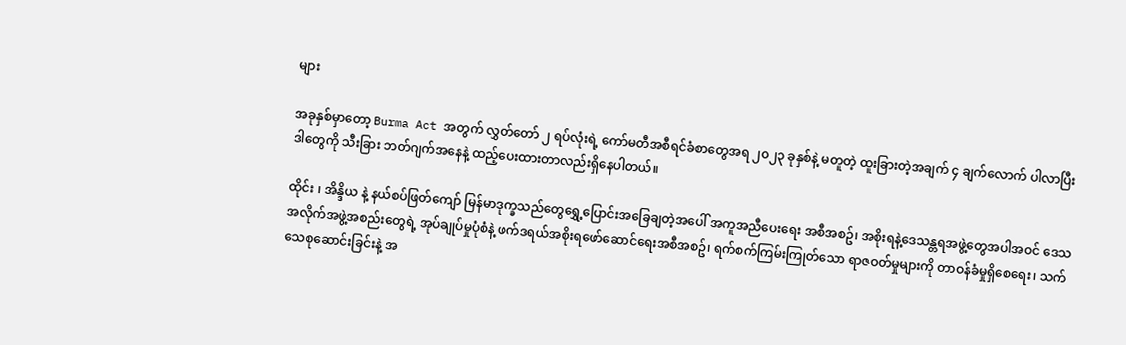များ

အခုနှစ်မှာတော့ Burma Act အတွက် လွှတ်တော် ၂ ရပ်လုံးရဲ့ ကော်မတီအစီရင်ခံစာတွေအရ ၂၀၂၃ ခုနှစ်နဲ့ မတူတဲ့ ထူးခြားတဲ့အချက် ၄ ချက်လောက် ပါလာပြီး ဒါတွေကို သီးခြား ဘတ်ဂျက်အနေနဲ့ ထည့်ပေးထားတာလည်းရှိနေပါတယ်။

ထိုင်း ၊ အိန္ဒိယ နဲ့ နယ်စပ်ဖြတ်ကျော် မြန်မာဒုက္ခသည်တွေရွှေ့ပြောင်းအခြေချတဲ့အ‌ပေါ် အကူအညီပေးရေး အစီအစဥ်၊ အစိုးရနဲ့ဒေသန္တရအဖွဲ့တွေအပါအဝင် ဒေသအလိုက်အဖွဲ့အစည်းတွေရဲ့ အုပ်ချုပ်မှုပုံစံနဲ့ ဖက်ဒရယ်အစိုးရဖော်ဆောင်ရေးအစီအစဥ်၊ ရက်စက်ကြမ်းကြုတ်သော ရာဇဝတ်မှုများကို တာဝန်ခံမှုရှိစေရေး၊ သက်သေစုဆောင်းခြင်းနဲ့ အ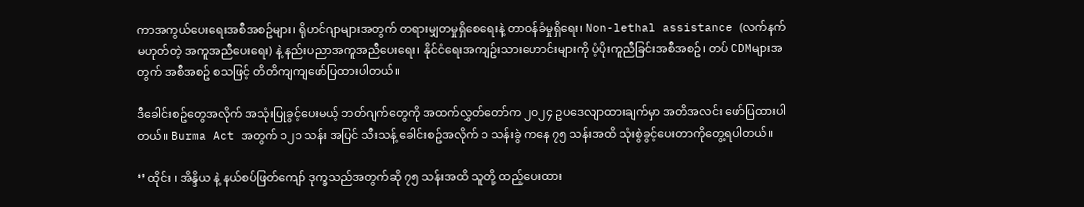ကာအကွယ်‌ပေးရေးအစီအစဥ်များ၊ ရိုဟင်ဂျာများအတွက် တရားမျှတမှုရှိစေရေးနဲ့ တာဝန်ခံမှုရှိရေး၊ Non-lethal assistance (လက်နက်မဟုတ်တဲ့ အကူအညီပေးရေး) နဲ့ နည်းပညာအကူအညီပေးရေး၊ နိုင်ငံရေးအကျဥ်းသားဟောင်းများကို ပံ့ပိုးကူညီခြင်းအစီအစဥ်၊ တပ် CDMများအတွက် အစီအစဥ် စသဖြင့် တိတိကျကျဖော်ပြထားပါတယ်။

ဒီခေါင်းစဥ်တွေအလိုက် အသုံးပြုခွင့်ပေးမယ့် ဘတ်ဂျက်တွေကို အထက်လွှတ်တော်က ၂၀၂၄ ဥပဒေလျာထားချက်မှာ အတိအလင်း ဖော်ပြထားပါတယ်။ Burma Act အတွက် ၁၂၁ သန်း အပြင် သီးသန့် ခေါင်းစဥ်အလိုက် ၁ သန်းခွဲ ကနေ ၇၅ သန်းအထိ သုံးစွဲခွင့်ပေးတာကိုတွေ့ရပါတယ်။

‘’ ထိုင်း ၊ အိန္ဒိယ နဲ့ နယ်စပ်ဖြတ်ကျော် ဒုက္ခသည်အတွက်ဆို ၇၅ သန်းအထိ သူတို့ ထည့်ပေးထား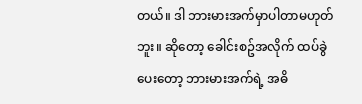တယ်။ ဒါ ဘားမားအက်မှာပါတာမဟုတ်ဘူး။ ဆိုတော့ ခေါင်းစဥ်အလိုက် ထပ်ခွဲပေးတော့ ဘားမားအက်ရဲ့ အဓိ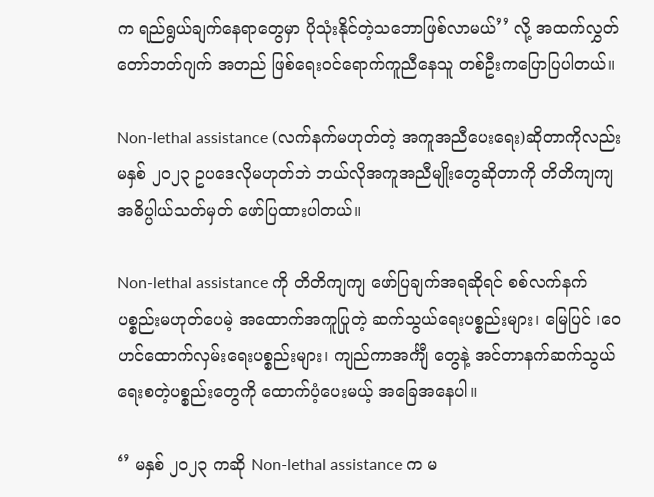က ရည်ရွယ်ချက်နေရာတွေမှာ ပိုသုံးနိုင်တဲ့သဘောဖြစ်လာမယ်’’ လို့ အထက်လွှတ်တော်ဘတ်ဂျက် အတည် ဖြစ်ရေးဝင်ရောက်ကူညီနေသူ တစ်ဦးကပြောပြပါတယ်။

Non-lethal assistance (လက်နက်မဟုတ်တဲ့ အကူအညီပေးရေး)ဆိုတာကိုလည်း မနှစ် ၂၀၂၃ ဥပဒေလိုမဟုတ်ဘဲ ဘယ်လိုအကူအညီမျိုးတွေဆိုတာကို တိတိကျကျ အဓိပ္ပါယ်သတ်မှတ် ဖော်ပြထားပါတယ်။

Non-lethal assistance ကို တိတိကျကျ ဖော်ပြချက်အရဆိုရင် စစ်လက်နက်ပစ္စည်းမဟုတ်ပေမဲ့ အထောက်အကူပြုတဲ့ ဆက်သွယ်ရေးပစ္စည်းများ၊ မြေပြင် ၊ဝေဟင်ထောက်လှမ်းရေးပစ္စည်းများ၊ ကျည်ကာအင်္ကျီ တွေနဲ့ အင်တာနက်ဆက်သွယ်ရေးစတဲ့ပစ္စည်းတွေကို ထောက်ပံ့ပေးမယ့် အခြေအနေပါ။

‘’ မနှစ် ၂၀၂၃ ကဆို Non-lethal assistance က မ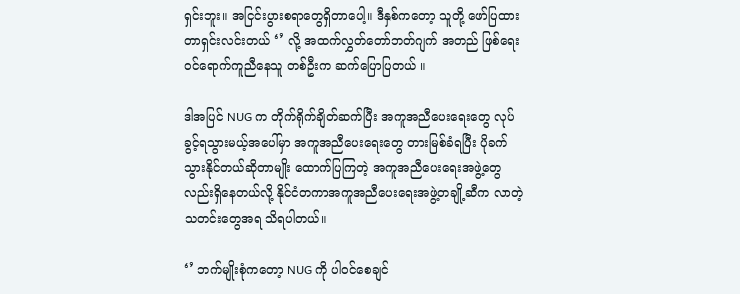ရှင်းဘူး။ အငြင်းပွားစရာတွေရှိတာပေါ့။ ဒီနှစ်ကတော့ သူတို့ ဖော်ပြထားတာရှင်းလင်းတယ် ‘’ လို့ အထက်လွှတ်တော်ဘတ်ဂျက် အတည် ဖြစ်ရေးဝင်ရောက်ကူညီနေသူ တစ်ဦးက ဆက်ပြောပြတယ် ။

ဒါအပြင် NUG က တိုက်ရိုက်ချိတ်ဆက်ပြီး အကူအညီ‌ပေးရေးတွေ လုပ်ခွင့်ရသွားမယ့်အပေါ်မှာ အကူအညီ‌‌ပေးရေးတွေ တားမြစ်ခံရပြီး ပိုခက်သွားနိုင်တယ်ဆိုတာမျိုး ထောက်ပြကြတဲ့ အကူအညီပေးရေးအဖွဲ့တွေလည်းရှိနေတယ်လို့ နိုင်ငံတကာအကူအညီပေးရေးအဖွဲ့တချို့ဆီက လာတဲ့သတင်းတွေအရ သိရပါတယ်။

‘’ ဘက်မျိုးစုံကတော့ NUG ကို ပါဝင်စေချင်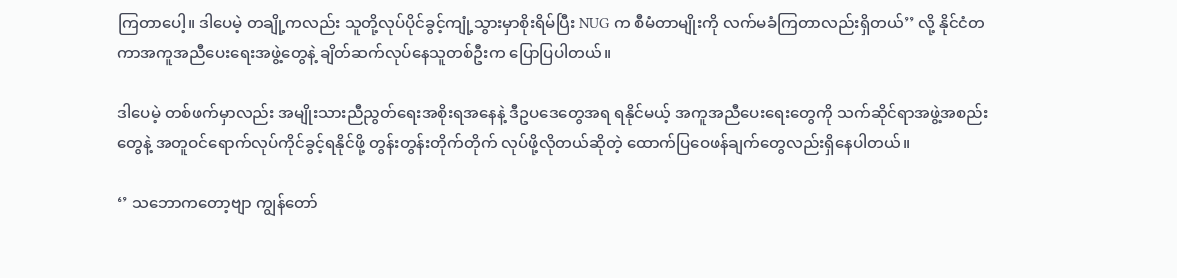ကြတာပေါ့။ ဒါပေမဲ့ တချို့ကလည်း သူတို့လုပ်ပိုင်ခွင့်ကျုံ့သွားမှာစိုးရိမ်ပြီး NUG က စီမံတာမျိုးကို လက်မခံကြတာလည်းရှိတယ်’’ လို့ နိုင်ငံတကာအကူအညီပေးရေးအဖွဲ့တွေနဲ့ ချိတ်ဆက်လုပ်နေသူတစ်ဦးက ပြောပြပါတယ်။

ဒါပေမဲ့ တစ်ဖက်မှာလည်း အမျိုးသားညီညွတ်ရေးအစိုးရအနေနဲ့ ဒီဥပဒေတွေအရ ရနိုင်မယ့် အကူအညီပေးရေးတွေကို သက်ဆိုင်ရာအဖွဲ့အစည်းတွေနဲ့ အတူဝင်ရောက်လုပ်ကိုင်ခွင့်ရနိုင်ဖို့ တွန်းတွန်းတိုက်တိုက် လုပ်ဖို့လိုတယ်ဆိုတဲ့ ထောက်ပြဝေဖန်ချက်တွေလည်းရှိနေပါတယ်။

‘’ သဘောကတော့ဗျာ ကျွန်တော်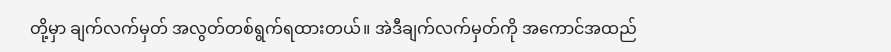တို့မှာ ချက်လက်မှတ် အလွတ်တစ်ရွက်ရထားတယ်။ အဲဒီချက်လက်မှတ်ကို အကောင်အထည်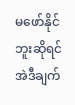မဖော်နိုင်ဘူးဆိုရင် အဲဒီချက်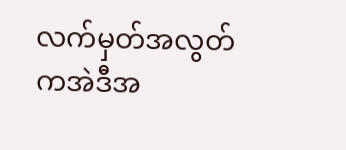လက်မှတ်အလွတ်ကအဲဒီအ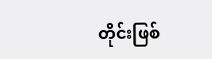တိုင်းဖြစ်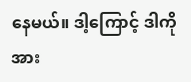နေမယ်။ ဒါ့ကြောင့် ဒါကို အား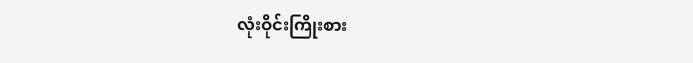လုံးဝိုင်းကြိုးစား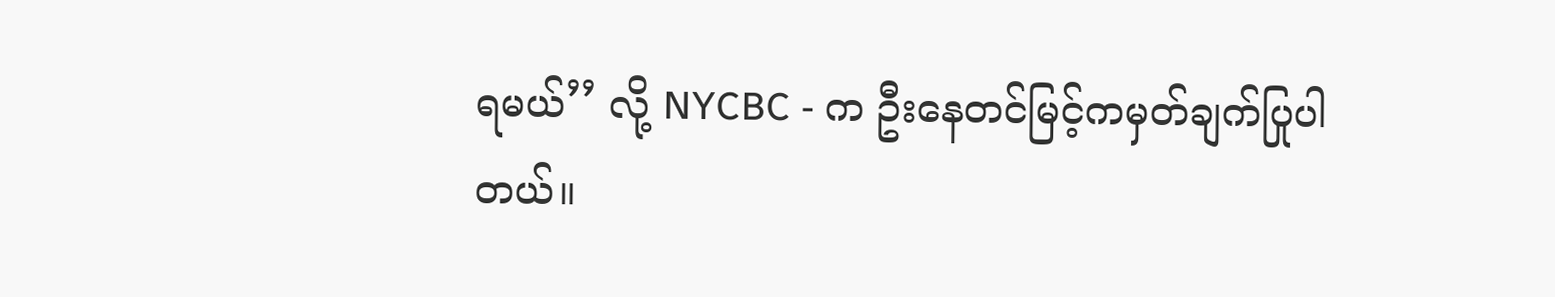ရမယ်’’ လို့ NYCBC - က ဦးနေတင်မြင့်ကမှတ်ချက်ပြုပါတယ်။